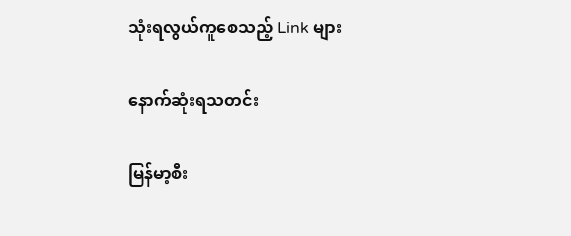သုံးရလွယ်ကူစေသည့် Link များ

နောက်ဆုံးရသတင်း

မြန်မာ့စီး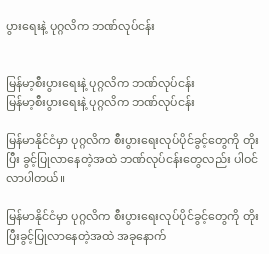ပွားရေးနဲ့ ပုဂ္ဂလိက ဘဏ်လုပ်ငန်း


မြန်မာ့စီးပွားရေးနဲ့ ပုဂ္ဂလိက ဘဏ်လုပ်ငန်း
မြန်မာ့စီးပွားရေးနဲ့ ပုဂ္ဂလိက ဘဏ်လုပ်ငန်း

မြန်မာနိုင်ငံမှာ ပုဂ္ဂလိက စီးပွားရေးလုပ်ပိုင်ခွင့်တွေကို တိုးပြီး ခွင့်ပြုလာနေတဲ့အထဲ ဘဏ်လုပ်ငန်းတွေလည်း ပါဝင်လာပါတယ်။

မြန်မာနိုင်ငံမှာ ပုဂ္ဂလိက စီးပွားရေးလုပ်ပိုင်ခွင့်တွေကို တိုးပြီးခွင့်ပြုလာနေတဲ့အထဲ အခုနောက်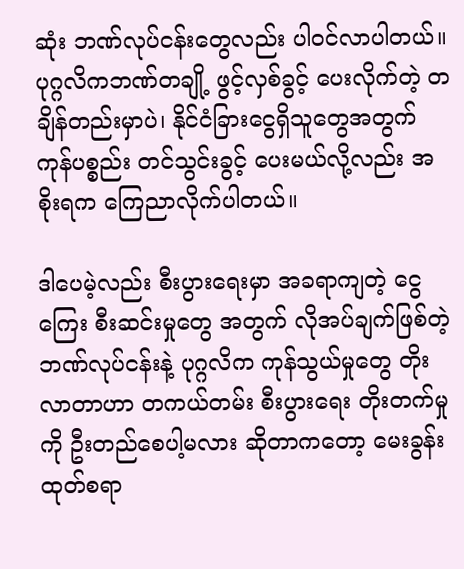ဆုံး ဘဏ်လုပ်ငန်းတွေလည်း ပါဝင်လာပါတယ်။ ပုဂ္ဂလိကဘဏ်တချို့ ဖွင့်လှစ်ခွင့် ပေးလိုက်တဲ့ တချိန်တည်းမှာပဲ၊ နိုင်ငံခြားငွေရှိသူတွေအတွက် ကုန်ပစ္စည်း တင်သွင်းခွင့် ပေးမယ်လို့လည်း အစိုးရက ကြေညာလိုက်ပါတယ်။

ဒါပေမဲ့လည်း စီးပွားရေးမှာ အခရာကျတဲ့ ငွေကြေး စီးဆင်းမှုတွေ အတွက် လိုအပ်ချက်ဖြစ်တဲ့ ဘဏ်လုပ်ငန်းနဲ့ ပုဂ္ဂလိက ကုန်သွယ်မှုတွေ တိုးလာတာဟာ တကယ်တမ်း စီးပွားရေး တိုးတက်မှုကို ဦးတည်စေပါ့မလား ဆိုတာကတော့ မေးခွန်းထုတ်စရာ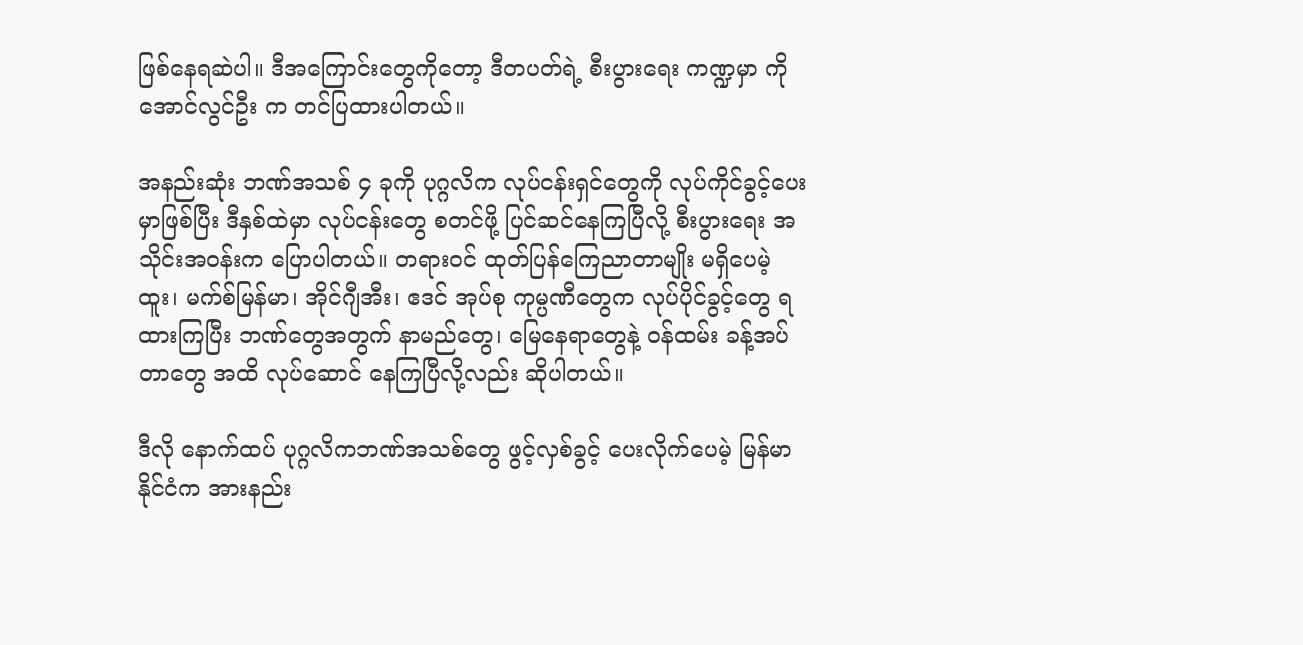ဖြစ်နေရဆဲပါ။ ဒီအကြောင်းတွေကိုတော့ ဒီတပတ်ရဲ့ စီးပွားရေး ကဏ္ဍမှာ ကိုအောင်လွင်ဦး က တင်ပြထားပါတယ်။

အနည်းဆုံး ဘဏ်အသစ် ၄ ခုကို ပုဂ္ဂလိက လုပ်ငန်းရှင်တွေကို လုပ်ကိုင်ခွင့်ပေးမှာဖြစ်ပြီး ဒီနှစ်ထဲမှာ လုပ်ငန်းတွေ စတင်ဖို့ ပြင်ဆင်နေကြပြီလို့ စီးပွားရေး အသိုင်းအဝန်းက ပြောပါတယ်။ တရားဝင် ထုတ်ပြန်ကြေညာတာမျိုး မရှိပေမဲ့ ထူး၊ မက်စ်မြန်မာ၊ အိုင်ဂျီအီး၊ ဧဒင် အုပ်စု ကုမ္ပဏီတွေက လုပ်ပိုင်ခွင့်တွေ ရထားကြပြီး ဘဏ်တွေအတွက် နာမည်တွေ၊ မြေနေရာတွေနဲ့ ဝန်ထမ်း ခန့်အပ်တာတွေ အထိ လုပ်ဆောင် နေကြပြီလို့လည်း ဆိုပါတယ်။

ဒီလို နောက်ထပ် ပုဂ္ဂလိကဘဏ်အသစ်တွေ ဖွင့်လှစ်ခွင့် ပေးလိုက်ပေမဲ့ မြန်မာနိုင်ငံက အားနည်း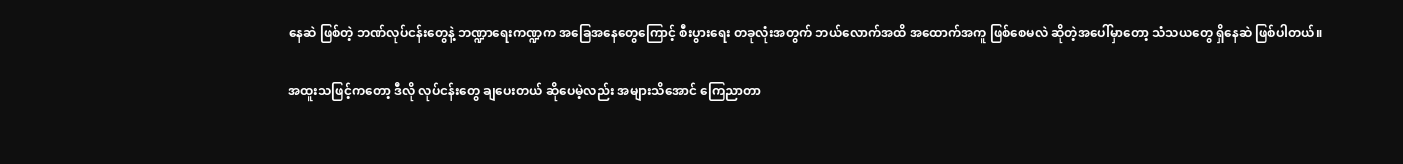နေဆဲ ဖြစ်တဲ့ ဘဏ်လုပ်ငန်းတွေနဲ့ ဘဏ္ဍာရေးကဏ္ဍက အခြေအနေတွေကြောင့် စီးပွားရေး တခုလုံးအတွက် ဘယ်လောက်အထိ အထောက်အကူ ဖြစ်စေမလဲ ဆိုတဲ့အပေါ်မှာတော့ သံသယတွေ ရှိနေဆဲ ဖြစ်ပါတယ်။

အထူးသဖြင့်ကတော့ ဒီလို လုပ်ငန်းတွေ ချပေးတယ် ဆိုပေမဲ့လည်း အများသိအောင် ကြေညာတာ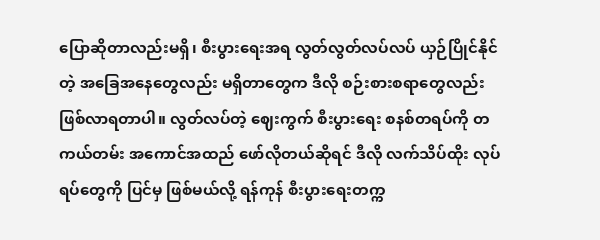ပြောဆိုတာလည်းမရှိ၊ စီးပွားရေးအရ လွတ်လွတ်လပ်လပ် ယှဉ်ပြိုင်နိုင်တဲ့ အခြေအနေတွေလည်း မရှိတာတွေက ဒီလို စဉ်းစားစရာတွေလည်း ဖြစ်လာရတာပါ။ လွတ်လပ်တဲ့ ဈေးကွက် စီးပွားရေး စနစ်တရပ်ကို တကယ်တမ်း အကောင်အထည် ဖော်လိုတယ်ဆိုရင် ဒီလို လက်သိပ်ထိုး လုပ်ရပ်တွေကို ပြင်မှ ဖြစ်မယ်လို့ ရန်ကုန် စီးပွားရေးတက္က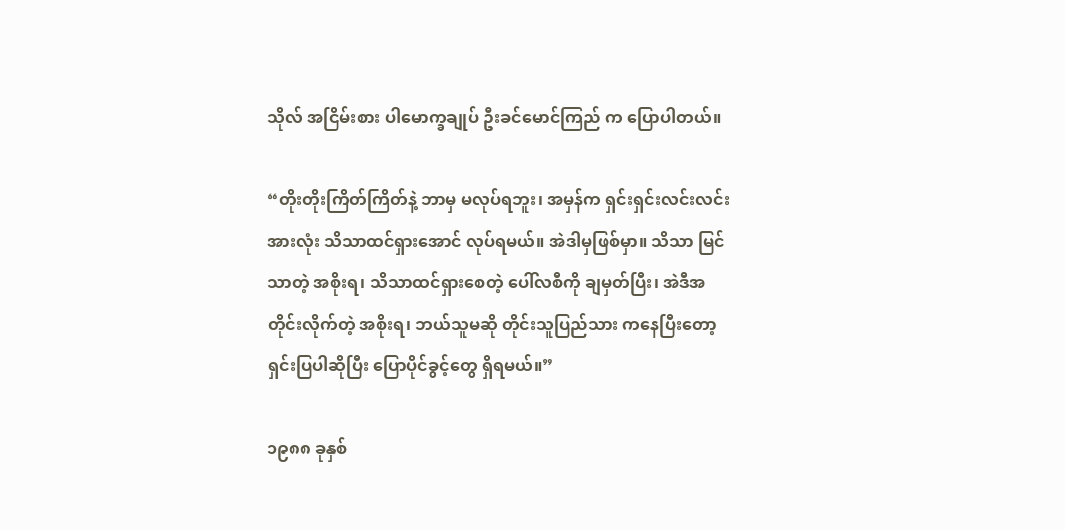သိုလ် အငြိမ်းစား ပါမောက္ခချုပ် ဦးခင်မောင်ကြည် က ပြောပါတယ်။

“တိုးတိုးကြိတ်ကြိတ်နဲ့ ဘာမှ မလုပ်ရဘူး၊ အမှန်က ရှင်းရှင်းလင်းလင်း အားလုံး သိသာထင်ရှားအောင် လုပ်ရမယ်။ အဲဒါမှဖြစ်မှာ။ သိသာ မြင်သာတဲ့ အစိုးရ၊ သိသာထင်ရှားစေတဲ့ ပေါ်လစီကို ချမှတ်ပြီး၊ အဲဒီအတိုင်းလိုက်တဲ့ အစိုးရ၊ ဘယ်သူမဆို တိုင်းသူပြည်သား ကနေပြီးတော့ ရှင်းပြပါဆိုပြီး ပြောပိုင်ခွင့်တွေ ရှိရမယ်။”

၁၉၈၈ ခုနှစ်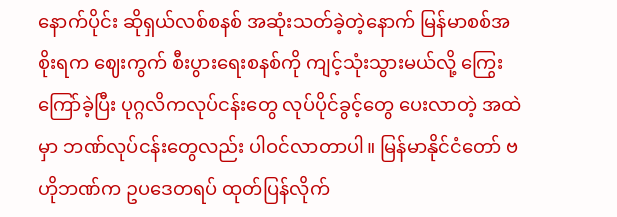နောက်ပိုင်း ဆိုရှယ်လစ်စနစ် အဆုံးသတ်ခဲ့တဲ့နောက် မြန်မာစစ်အစိုးရက ဈေးကွက် စီးပွားရေးစနစ်ကို ကျင့်သုံးသွားမယ်လို့ ကြွေးကြော်ခဲ့ပြီး ပုဂ္ဂလိကလုပ်ငန်းတွေ လုပ်ပိုင်ခွင့်တွေ ပေးလာတဲ့ အထဲမှာ ဘဏ်လုပ်ငန်းတွေလည်း ပါဝင်လာတာပါ။ မြန်မာနိုင်ငံတော် ဗဟိုဘဏ်က ဥပဒေတရပ် ထုတ်ပြန်လိုက်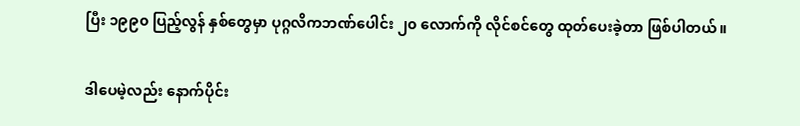ပြီး ၁၉၉၀ ပြည့်လွန် နှစ်တွေမှာ ပုဂ္ဂလိကဘဏ်ပေါင်း ၂၀ လောက်ကို လိုင်စင်တွေ ထုတ်ပေးခဲ့တာ ဖြစ်ပါတယ်။

ဒါပေမဲ့လည်း နောက်ပိုင်း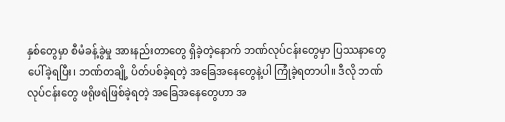နှစ်တွေမှာ စီမံခန့်ခွဲမှု အားနည်းတာတွေ ရှိခဲ့တဲ့နောက် ဘဏ်လုပ်ငန်းတွေမှာ ပြဿနာတွေ ပေါ်ခဲ့ရပြီး၊ ဘဏ်တချို့ ပိတ်ပစ်ခဲ့ရတဲ့ အခြေအနေတွေနဲ့ပါ ကြုံခဲ့ရတာပါ။ ဒီလို ဘဏ်လုပ်ငန်းတွေ ဖရိုဖရဲဖြစ်ခဲ့ရတဲ့ အခြေအနေတွေဟာ အ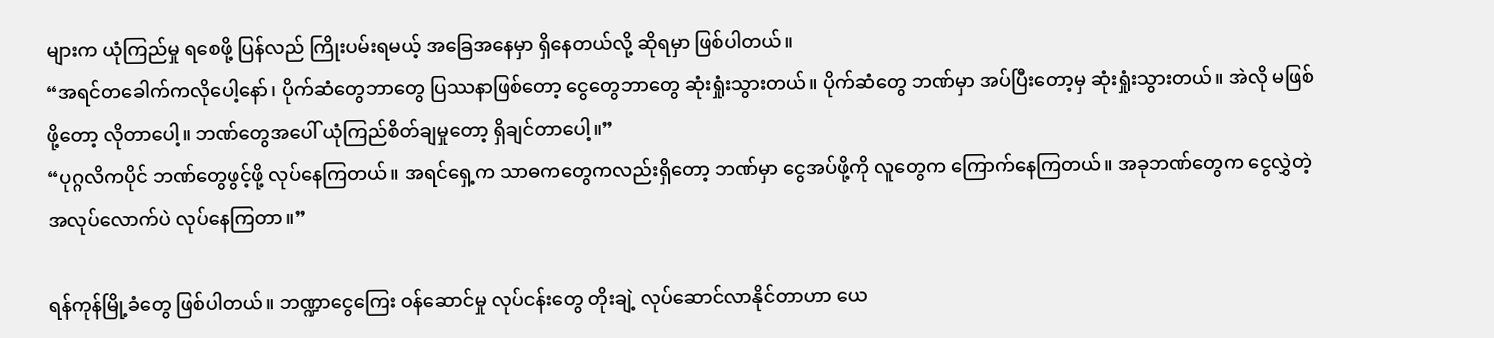များက ယုံကြည်မှု ရစေဖို့ ပြန်လည် ကြိုးပမ်းရမယ့် အခြေအနေမှာ ရှိနေတယ်လို့ ဆိုရမှာ ဖြစ်ပါတယ်။
“အရင်တခေါက်ကလိုပေါ့နော်၊ ပိုက်ဆံတွေဘာတွေ ပြဿနာဖြစ်တော့ ငွေတွေဘာတွေ ဆုံးရှုံးသွားတယ်။ ပိုက်ဆံတွေ ဘဏ်မှာ အပ်ပြီးတော့မှ ဆုံးရှုံးသွားတယ်။ အဲလို မဖြစ်ဖို့တော့ လိုတာပေါ့။ ဘဏ်တွေအပေါ် ယုံကြည်စိတ်ချမှုတော့ ရှိချင်တာပေါ့။”
“ပုဂ္ဂလိကပိုင် ဘဏ်တွေဖွင့်ဖို့ လုပ်နေကြတယ်။ အရင်ရှေ့က သာဓကတွေကလည်းရှိတော့ ဘဏ်မှာ ငွေအပ်ဖို့ကို လူတွေက ကြောက်နေကြတယ်။ အခုဘဏ်တွေက ငွေလွှဲတဲ့ အလုပ်လောက်ပဲ လုပ်နေကြတာ။”

ရန်ကုန်မြို့ခံတွေ ဖြစ်ပါတယ်။ ဘဏ္ဍာငွေကြေး ဝန်ဆောင်မှု လုပ်ငန်းတွေ တိုးချဲ့ လုပ်ဆောင်လာနိုင်တာဟာ ယေ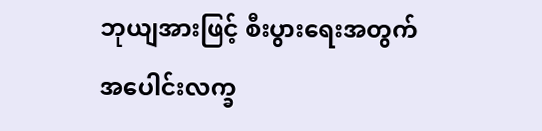ဘုယျအားဖြင့် စီးပွားရေးအတွက် အပေါင်းလက္ခ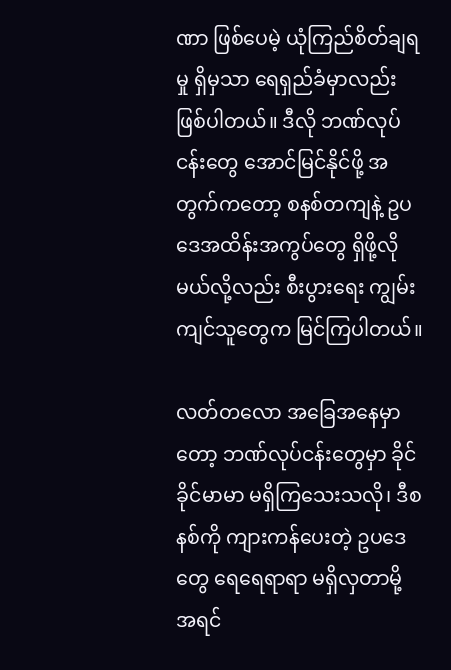ဏာ ဖြစ်ပေမဲ့ ယုံကြည်စိတ်ချရမှု ရှိမှသာ ရေရှည်ခံမှာလည်း ဖြစ်ပါတယ်။ ဒီလို ဘဏ်လုပ်ငန်းတွေ အောင်မြင်နိုင်ဖို့ အတွက်ကတော့ စနစ်တကျနဲ့ ဥပဒေအထိန်းအကွပ်တွေ ရှိဖို့လိုမယ်လို့လည်း စီးပွားရေး ကျွမ်းကျင်သူတွေက မြင်ကြပါတယ်။

လတ်တလော အခြေအနေမှာတော့ ဘဏ်လုပ်ငန်းတွေမှာ ခိုင်ခိုင်မာမာ မရှိကြသေးသလို၊ ဒီစနစ်ကို ကျားကန်ပေးတဲ့ ဥပဒေတွေ ရေရေရာရာ မရှိလှတာမို့ အရင်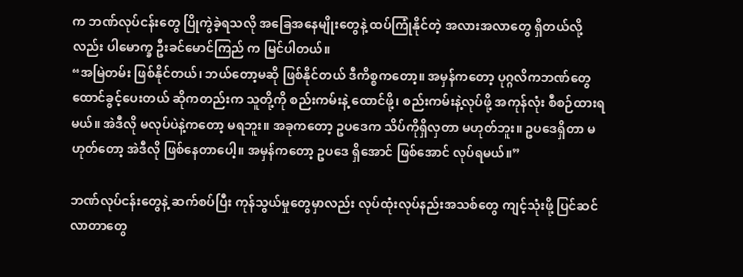က ဘဏ်လုပ်ငန်းတွေ ပြိုကွဲခဲ့ရသလို အခြေအနေမျိုးတွေနဲ့ ထပ်ကြုံနိုင်တဲ့ အလားအလာတွေ ရှိတယ်လို့လည်း ပါမောက္ခ ဦးခင်မောင်ကြည် က မြင်ပါတယ်။
“အမြဲတမ်း ဖြစ်နိုင်တယ်၊ ဘယ်တော့မဆို ဖြစ်နိုင်တယ် ဒီကိစ္စကတော့။ အမှန်ကတော့ ပုဂ္ဂလိကဘဏ်တွေ ထောင်ခွင့်ပေးတယ် ဆိုကတည်းက သူတို့ကို စည်းကမ်းနဲ့ ထောင်ဖို့၊ စည်းကမ်းနဲ့လုပ်ဖို့ အကုန်လုံး စီစဉ်ထားရမယ်။ အဲဒီလို မလုပ်ပဲနဲ့ကတော့ မရဘူး။ အခုကတော့ ဥပဒေက သိပ်ကိုရှိလှတာ မဟုတ်ဘူး။ ဥပဒေရှိတာ မဟုတ်တော့ အဲဒီလို ဖြစ်နေတာပေါ့။ အမှန်ကတော့ ဥပဒေ ရှိအောင် ဖြစ်အောင် လုပ်ရမယ်။”

ဘဏ်လုပ်ငန်းတွေနဲ့ ဆက်စပ်ပြီး ကုန်သွယ်မှုတွေမှာလည်း လုပ်ထုံးလုပ်နည်းအသစ်တွေ ကျင့်သုံးဖို့ ပြင်ဆင်လာတာတွေ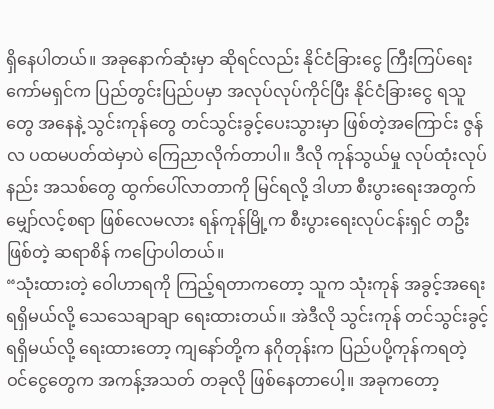ရှိနေပါတယ်။ အခုနောက်ဆုံးမှာ ဆိုရင်လည်း နိုင်ငံခြားငွေ ကြီးကြပ်ရေး ကော်မရှင်က ပြည်တွင်းပြည်ပမှာ အလုပ်လုပ်ကိုင်ပြီး နိုင်ငံခြားငွေ ရသူတွေ အနေနဲ့ သွင်းကုန်တွေ တင်သွင်းခွင့်ပေးသွားမှာ ဖြစ်တဲ့အကြောင်း ဇွန်လ ပထမပတ်ထဲမှာပဲ ကြေညာလိုက်တာပါ။ ဒီလို ကုန်သွယ်မှု လုပ်ထုံးလုပ်နည်း အသစ်တွေ ထွက်ပေါ်လာတာကို မြင်ရလို့ ဒါဟာ စီးပွားရေးအတွက် မျှော်လင့်စရာ ဖြစ်လေမလား ရန်ကုန်မြို့က စီးပွားရေးလုပ်ငန်းရှင် တဦးဖြစ်တဲ့ ဆရာစိန် ကပြောပါတယ်။
“သုံးထားတဲ့ ဝေါဟာရကို ကြည့်ရတာကတော့ သူက သုံးကုန် အခွင့်အရေး ရရှိမယ်လို့ သေသေချာချာ ရေးထားတယ်။ အဲဒီလို သွင်းကုန် တင်သွင်းခွင့်ရရှိမယ်လို့ ရေးထားတော့ ကျနော်တို့က နဂိုတုန်းက ပြည်ပပို့ကုန်ကရတဲ့ ဝင်ငွေတွေက အကန့်အသတ် တခုလို ဖြစ်နေတာပေါ့။ အခုကတော့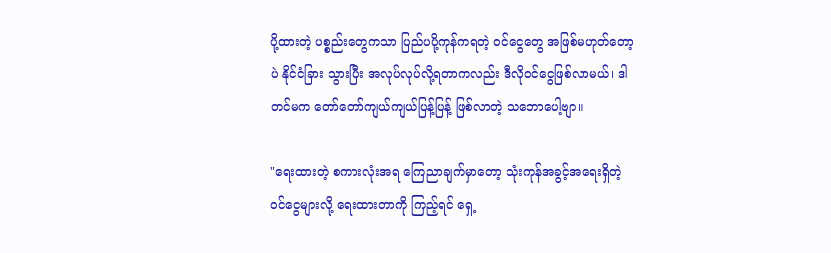ပို့ထားတဲ့ ပစ္စည်းတွေကသာ ပြည်ပပို့ကုန်ကရတဲ့ ဝင်ငွေတွေ အဖြစ်မဟုတ်တော့ပဲ နိုင်ငံခြား သွားပြီး အလုပ်လုပ်လို့ရတာကလည်း ဒီလိုဝင်ငွေဖြစ်လာမယ်၊ ဒါတင်မက တော်တော်ကျယ်ကျယ်ပြန့်ပြန့် ဖြစ်လာတဲ့ သဘောပေါ့ဗျာ။

"ရေးထားတဲ့ စကားလုံးအရ ကြေညာချက်မှာတော့ သုံးကုန်အခွင့်အရေးရှိတဲ့ ဝင်ငွေများလို့ ရေးထားတာကို ကြည့်ရင် ရှေ့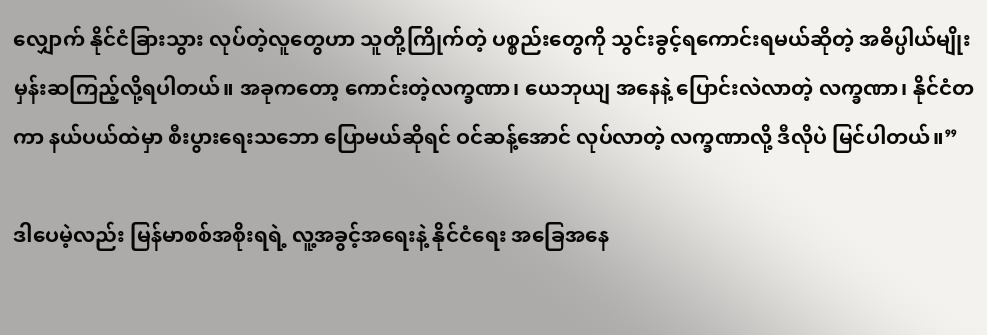လျှောက် နိုင်ငံခြားသွား လုပ်တဲ့လူတွေဟာ သူတို့ကြိုက်တဲ့ ပစ္စည်းတွေကို သွင်းခွင့်ရကောင်းရမယ်ဆိုတဲ့ အဓိပ္ပါယ်မျိုး မှန်းဆကြည့်လို့ရပါတယ်။ အခုကတော့ ကောင်းတဲ့လက္ခဏာ၊ ယေဘုယျ အနေနဲ့ ပြောင်းလဲလာတဲ့ လက္ခဏာ၊ နိုင်ငံတကာ နယ်ပယ်ထဲမှာ စီးပွားရေးသဘော ပြောမယ်ဆိုရင် ဝင်ဆန့်အောင် လုပ်လာတဲ့ လက္ခဏာလို့ ဒီလိုပဲ မြင်ပါတယ်။”

ဒါပေမဲ့လည်း မြန်မာစစ်အစိုးရရဲ့ လူ့အခွင့်အရေးနဲ့ နိုင်ငံရေး အခြေအနေ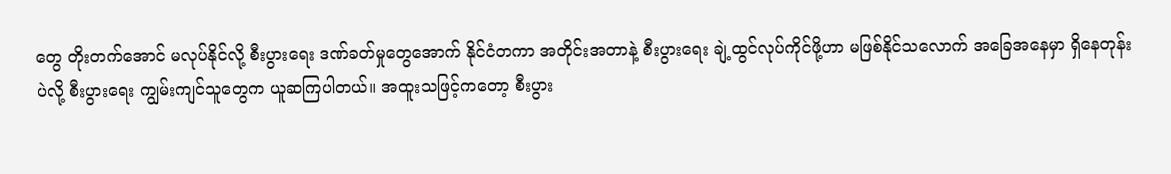တွေ တိုးတက်အောင် မလုပ်နိုင်လို့ စီးပွားရေး ဒဏ်ခတ်မှုတွေအောက် နိုင်ငံတကာ အတိုင်းအတာနဲ့ စီးပွားရေး ချဲ့ထွင်လုပ်ကိုင်ဖို့ဟာ မဖြစ်နိုင်သလောက် အခြေအနေမှာ ရှိနေတုန်းပဲလို့ စီးပွားရေး ကျွမ်းကျင်သူတွေက ယူဆကြပါတယ်။ အထူးသဖြင့်ကတော့ စီးပွား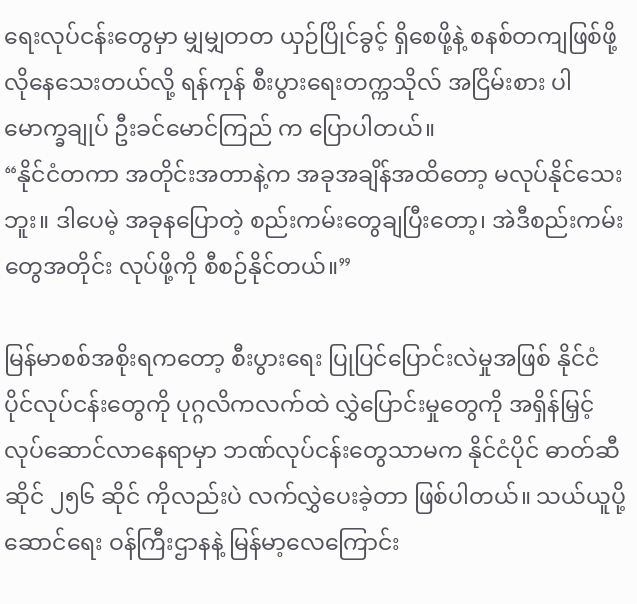ရေးလုပ်ငန်းတွေမှာ မျှမျှတတ ယှဉ်ပြိုင်ခွင့် ရှိစေဖို့နဲ့ စနစ်တကျဖြစ်ဖို့ လိုနေသေးတယ်လို့ ရန်ကုန် စီးပွားရေးတက္ကသိုလ် အငြိမ်းစား ပါမောက္ခချုပ် ဦးခင်မောင်ကြည် က ပြောပါတယ်။
“နိုင်ငံတကာ အတိုင်းအတာနဲ့က အခုအချိန်အထိတော့ မလုပ်နိုင်သေးဘူး။ ဒါပေမဲ့ အခုနပြောတဲ့ စည်းကမ်းတွေချပြီးတော့၊ အဲဒီစည်းကမ်းတွေအတိုင်း လုပ်ဖို့ကို စီစဉ်နိုင်တယ်။”

မြန်မာစစ်အစိုးရကတော့ စီးပွားရေး ပြုပြင်ပြောင်းလဲမှုအဖြစ် နိုင်ငံပိုင်လုပ်ငန်းတွေကို ပုဂ္ဂလိကလက်ထဲ လွှဲပြောင်းမှုတွေကို အရှိန်မြှင့်လုပ်ဆောင်လာနေရာမှာ ဘဏ်လုပ်ငန်းတွေသာမက နိုင်ငံပိုင် ဓာတ်ဆီဆိုင် ၂၅၆ ဆိုင် ကိုလည်းပဲ လက်လွှဲပေးခဲ့တာ ဖြစ်ပါတယ်။ သယ်ယူပို့ဆောင်ရေး ဝန်ကြီးဌာနနဲ့ မြန်မာ့လေကြောင်း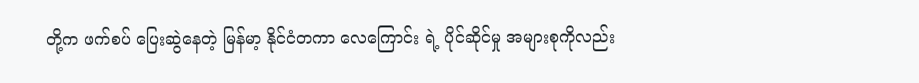တို့က ဖက်စပ် ပြေးဆွဲနေတဲ့ မြန်မာ့ နိုင်ငံတကာ လေကြောင်း ရဲ့ ပိုင်ဆိုင်မှု အများစုကိုလည်း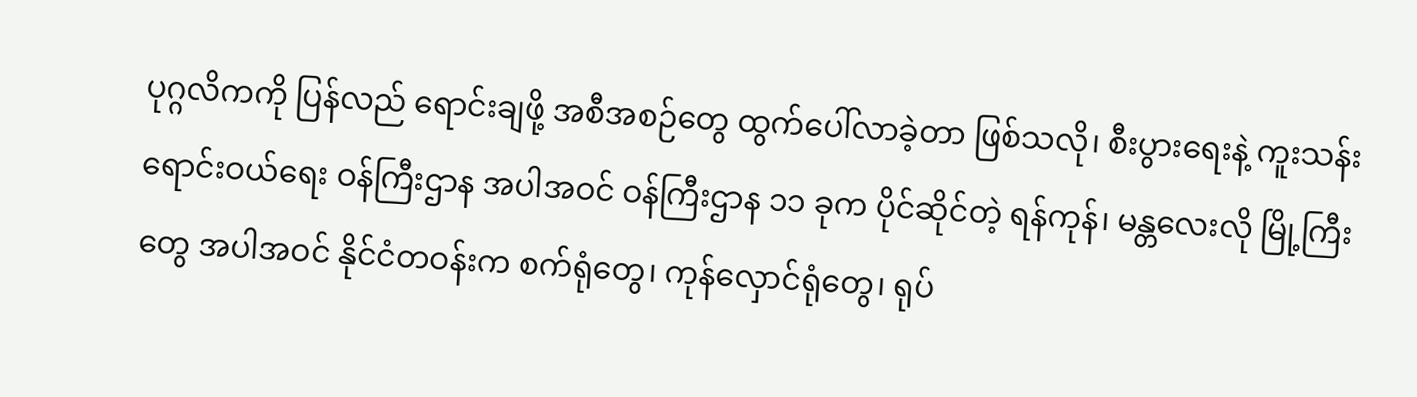ပုဂ္ဂလိကကို ပြန်လည် ရောင်းချဖို့ အစီအစဉ်တွေ ထွက်ပေါ်လာခဲ့တာ ဖြစ်သလို၊ စီးပွားရေးနဲ့ ကူးသန်းရောင်းဝယ်ရေး ဝန်ကြီးဌာန အပါအဝင် ဝန်ကြီးဌာန ၁၁ ခုက ပိုင်ဆိုင်တဲ့ ရန်ကုန်၊ မန္တလေးလို မြို့ကြီးတွေ အပါအဝင် နိုင်ငံတဝန်းက စက်ရုံတွေ၊ ကုန်လှောင်ရုံတွေ၊ ရုပ်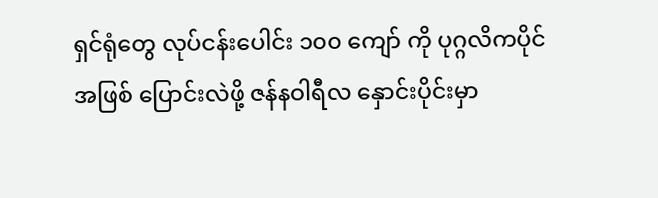ရှင်ရုံတွေ လုပ်ငန်းပေါင်း ၁၀၀ ကျော် ကို ပုဂ္ဂလိကပိုင်အဖြစ် ပြောင်းလဲဖို့ ဇန်နဝါရီလ နှောင်းပိုင်းမှာ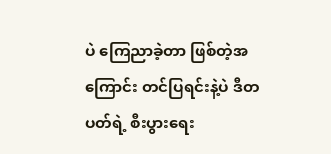ပဲ ကြေညာခဲ့တာ ဖြစ်တဲ့အကြောင်း တင်ပြရင်းနဲ့ပဲ ဒီတပတ်ရဲ့ စီးပွားရေး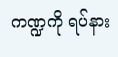ကဏ္ဍကို ရပ်နား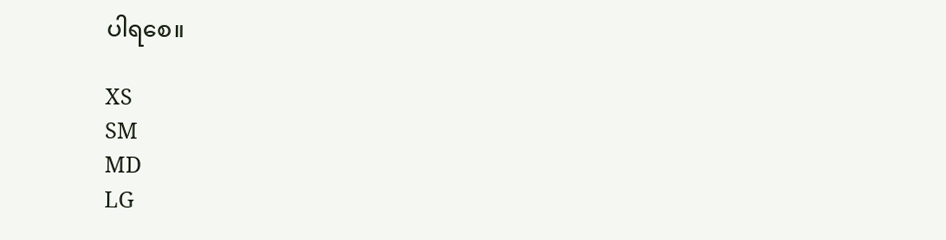ပါရစေ။

XS
SM
MD
LG